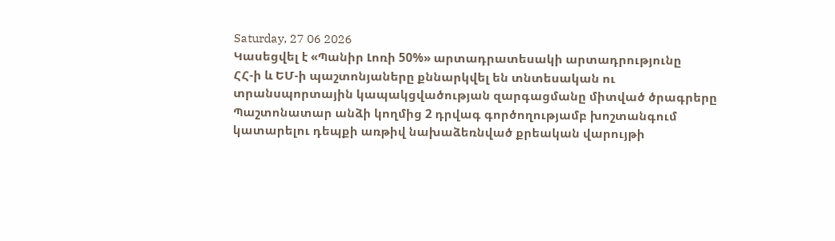Saturday, 27 06 2026
Կասեցվել է «Պանիր Լոռի 50%» արտադրատեսակի արտադրությունը
ՀՀ-ի և ԵՄ-ի պաշտոնյաները քննարկվել են տնտեսական ու տրանսպորտային կապակցվածության զարգացմանը միտված ծրագրերը
Պաշտոնատար անձի կողմից 2 դրվագ գործողությամբ խոշտանգում կատարելու դեպքի առթիվ նախաձեռնված քրեական վարույթի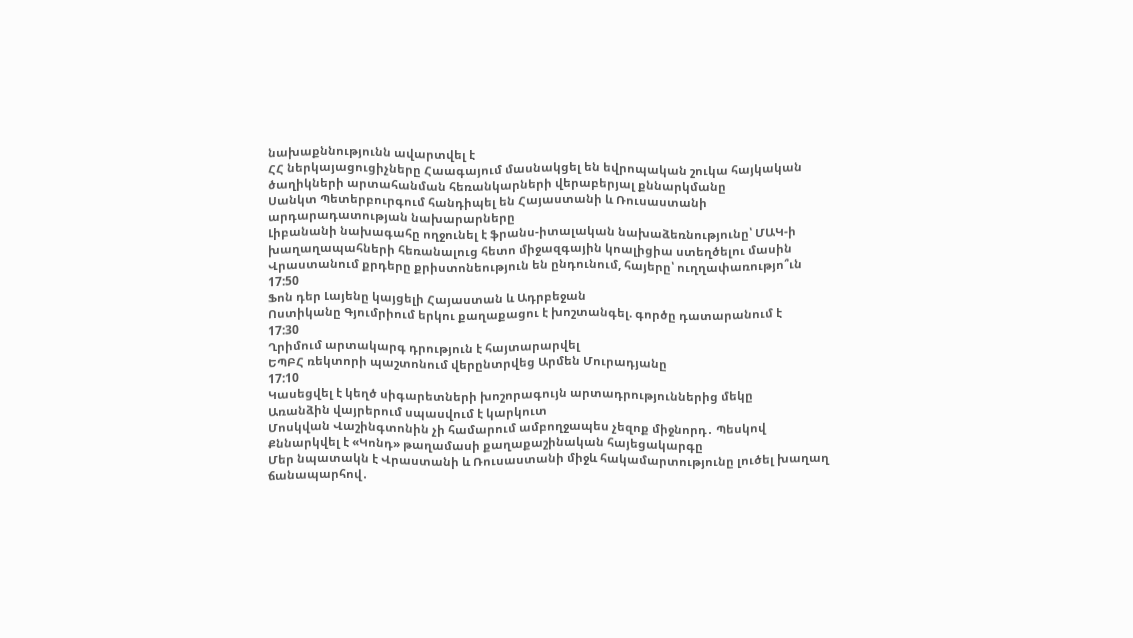նախաքննությունն ավարտվել է
ՀՀ ներկայացուցիչները Հաագայում մասնակցել են եվրոպական շուկա հայկական ծաղիկների արտահանման հեռանկարների վերաբերյալ քննարկմանը
Սանկտ Պետերբուրգում հանդիպել են Հայաստանի և Ռուսաստանի արդարադատության նախարարները
Լիբանանի նախագահը ողջունել է ֆրանս-իտալական նախաձեռնությունը՝ ՄԱԿ-ի խաղաղապահների հեռանալուց հետո միջազգային կոալիցիա ստեղծելու մասին
Վրաստանում քրդերը քրիստոնեություն են ընդունում, հայերը՝ ուղղափառությո՞ւն
17:50
Ֆոն դեր Լայենը կայցելի Հայաստան և Ադրբեջան
Ոստիկանը Գյումրիում երկու քաղաքացու է խոշտանգել. գործը դատարանում է
17:30
Ղրիմում արտակարգ դրություն է հայտարարվել
ԵՊԲՀ ռեկտորի պաշտոնում վերընտրվեց Արմեն Մուրադյանը
17:10
Կասեցվել է կեղծ սիգարետների խոշորագույն արտադրություններից մեկը
Առանձին վայրերում սպասվում է կարկուտ
Մոսկվան Վաշինգտոնին չի համարում ամբողջապես չեզոք միջնորդ․ Պեսկով
Քննարկվել է «Կոնդ» թաղամասի քաղաքաշինական հայեցակարգը
Մեր նպատակն է Վրաստանի և Ռուսաստանի միջև հակամարտությունը լուծել խաղաղ ճանապարհով․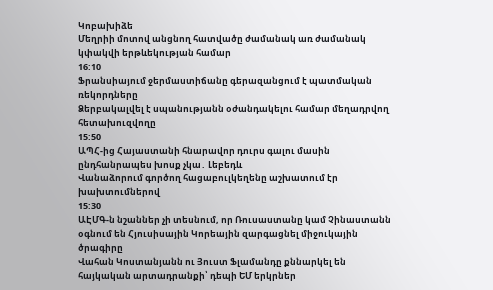Կոբախիձե
Մեղրիի մոտով անցնող հատվածը ժամանակ առ ժամանակ կփակվի երթևեկության համար
16:10
Ֆրանսիայում ջերմաստիճանը գերազանցում է պատմական ռեկորդները
Ձերբակալվել է սպանությանն օժանդակելու համար մեղադրվող հետախուզվողը
15:50
ԱՊՀ-ից Հայաստանի հնարավոր դուրս գալու մասին ընդհանրապես խոսք չկա․ Լեբեդև
Վանաձորում գործող հացաբուլկեղենը աշխատում էր խախտումներով
15:30
ԱԷՄԳ-ն նշաններ չի տեսնում, որ Ռուսաստանը կամ Չինաստանն օգնում են Հյուսիսային Կորեային զարգացնել միջուկային ծրագիրը
Վահան Կոստանյանն ու Յուստ Ֆլամանդը քննարկել են հայկական արտադրանքի՝ դեպի ԵՄ երկրներ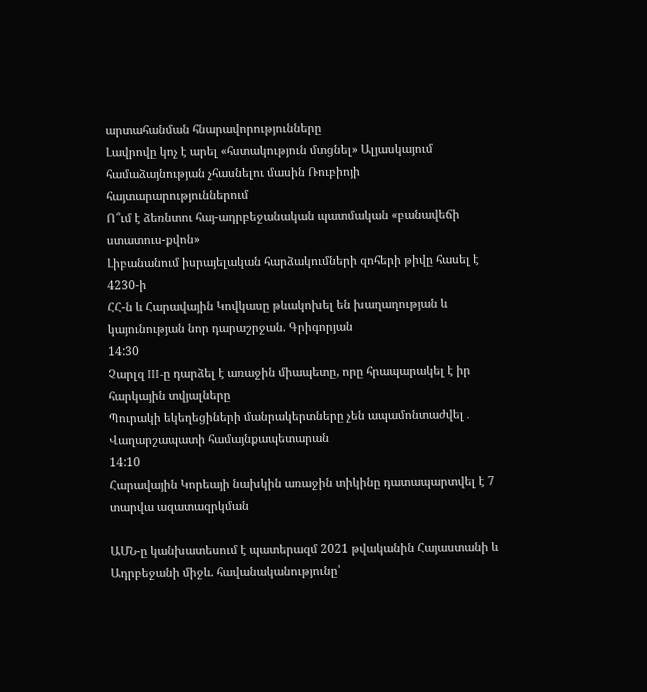արտահանման հնարավորությունները
Լավրովը կոչ է արել «հստակություն մտցնել» Ալյասկայում համաձայնության չհասնելու մասին Ռուբիոյի հայտարարություններում
Ո՞ւմ է ձեռնտու հայ-ադրբեջանական պատմական «բանավեճի ստատուս-քվոն»
Լիբանանում իսրայելական հարձակումների զոհերի թիվը հասել է 4230-ի
ՀՀ-ն և Հարավային Կովկասը թևակոխել են խաղաղության և կայունության նոր դարաշրջան. Գրիգորյան
14:30
Չարլզ III-ը դարձել է առաջին միապետը, որը հրապարակել է իր հարկային տվյալները
Պուրակի եկեղեցիների մանրակերտները չեն ապամոնտաժվել․ Վաղարշապատի համայնքապետարան
14:10
Հարավային Կորեայի նախկին առաջին տիկինը դատապարտվել է 7 տարվա ազատազրկման

ԱՄՆ-ը կանխատեսում է պատերազմ 2021 թվականին Հայաստանի և Ադրբեջանի միջև. հավանականությունը՝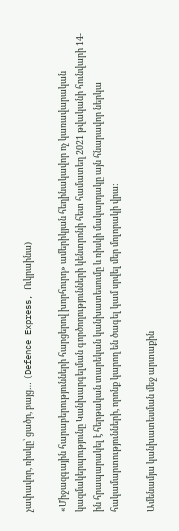չափավոր, ռիսկը՝ ցածր, բայց… (Defence Express, Ուկրաինա)

«Միջազգային հարաբերությունների հարցերով խորհուրդ» ամերիկյան հեղինակավոր ոչ կառավարական կազմակերպությունը Կանխարգելման գործողությունների կենտրոնի հետ համատեղ 2021 թվականի հունվարի 14-ին հրապարակել է հերթական տարեկան կանխատեսումը և ռիսկի մակարդակը այն հնարավոր ներկա հակամարտությունների, որոնք կարող են ծագել կամ սրվել մեր մոլորակի վրա:

Ամենամյա կանխատեսման մեջ արտաքին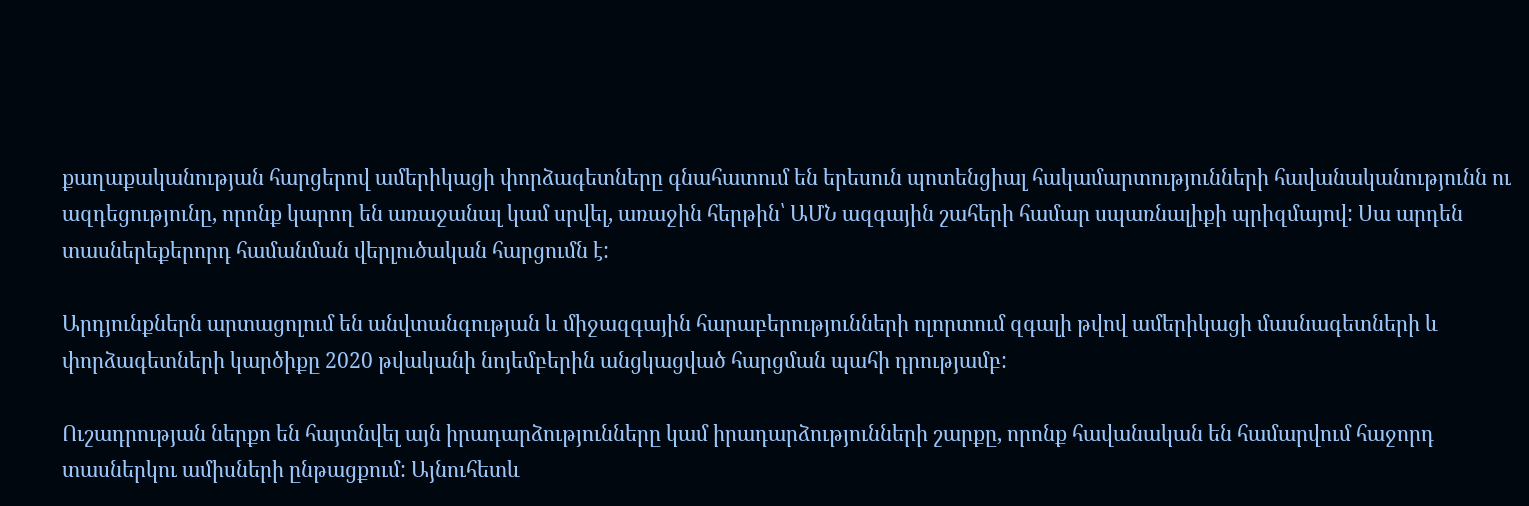քաղաքականության հարցերով ամերիկացի փորձագետները գնահատում են երեսուն պոտենցիալ հակամարտությունների հավանականությունն ու ազդեցությունը, որոնք կարող են առաջանալ կամ սրվել, առաջին հերթին՝ ԱՄՆ ազգային շահերի համար սպառնալիքի պրիզմայով: Սա արդեն տասներեքերորդ համանման վերլուծական հարցումն է:

Արդյունքներն արտացոլում են անվտանգության և միջազգային հարաբերությունների ոլորտում զգալի թվով ամերիկացի մասնագետների և փորձագետների կարծիքը 2020 թվականի նոյեմբերին անցկացված հարցման պահի դրությամբ:

Ուշադրության ներքո են հայտնվել այն իրադարձությունները կամ իրադարձությունների շարքը, որոնք հավանական են համարվում հաջորդ տասներկու ամիսների ընթացքում: Այնուհետև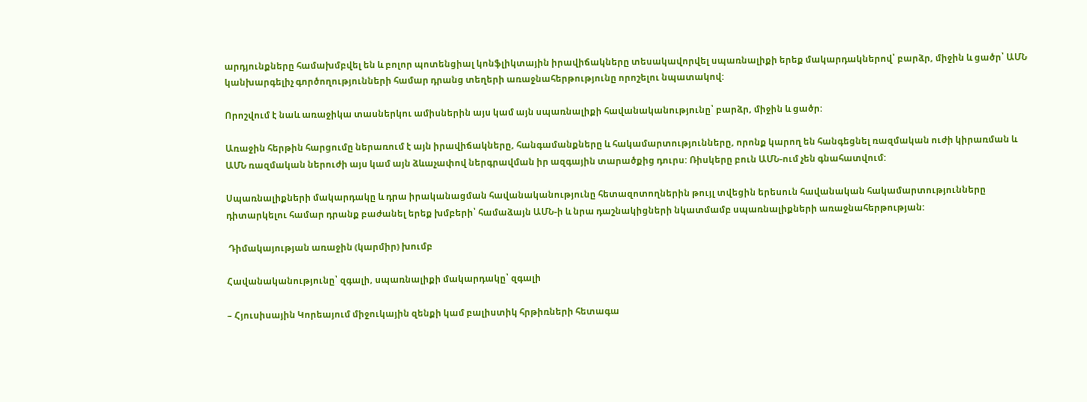արդյունքները համախմբվել են և բոլոր պոտենցիալ կոնֆլիկտային իրավիճակները տեսակավորվել սպառնալիքի երեք մակարդակներով՝ բարձր, միջին և ցածր՝ ԱՄՆ կանխարգելիչ գործողությունների համար դրանց տեղերի առաջնահերթությունը որոշելու նպատակով:

Որոշվում է նաև առաջիկա տասներկու ամիսներին այս կամ այն սպառնալիքի հավանականությունը՝ բարձր, միջին և ցածր:

Առաջին հերթին հարցումը ներառում է այն իրավիճակները, հանգամանքները և հակամարտությունները, որոնք կարող են հանգեցնել ռազմական ուժի կիրառման և ԱՄՆ ռազմական ներուժի այս կամ այն ձևաչափով ներգրավման իր ազգային տարածքից դուրս: Ռիսկերը բուն ԱՄՆ-ում չեն գնահատվում:

Սպառնալիքների մակարդակը և դրա իրականացման հավանականությունը հետազոտողներին թույլ տվեցին երեսուն հավանական հակամարտությունները դիտարկելու համար դրանք բաժանել երեք խմբերի՝ համաձայն ԱՄՆ-ի և նրա դաշնակիցների նկատմամբ սպառնալիքների առաջնահերթության:

 Դիմակայության առաջին (կարմիր) խումբ

Հավանականությունը՝ զգալի, սպառնալիքի մակարդակը՝ զգալի

– Հյուսիսային Կորեայում միջուկային զենքի կամ բալիստիկ հրթիռների հետագա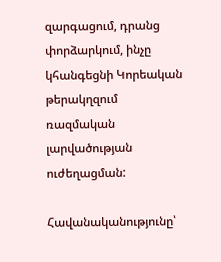զարգացում, դրանց փորձարկում, ինչը կհանգեցնի Կորեական թերակղզում ռազմական լարվածության ուժեղացման:

Հավանականությունը՝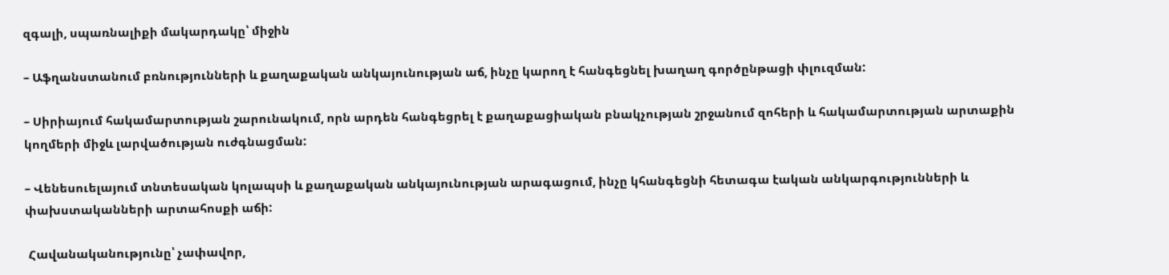զգալի, սպառնալիքի մակարդակը՝ միջին

– Աֆղանստանում բռնությունների և քաղաքական անկայունության աճ, ինչը կարող է հանգեցնել խաղաղ գործընթացի փլուզման:

– Սիրիայում հակամարտության շարունակում, որն արդեն հանգեցրել է քաղաքացիական բնակչության շրջանում զոհերի և հակամարտության արտաքին կողմերի միջև լարվածության ուժգնացման:

– Վենեսուելայում տնտեսական կոլապսի և քաղաքական անկայունության արագացում, ինչը կհանգեցնի հետագա էական անկարգությունների և փախստականների արտահոսքի աճի:

 Հավանականությունը՝ չափավոր,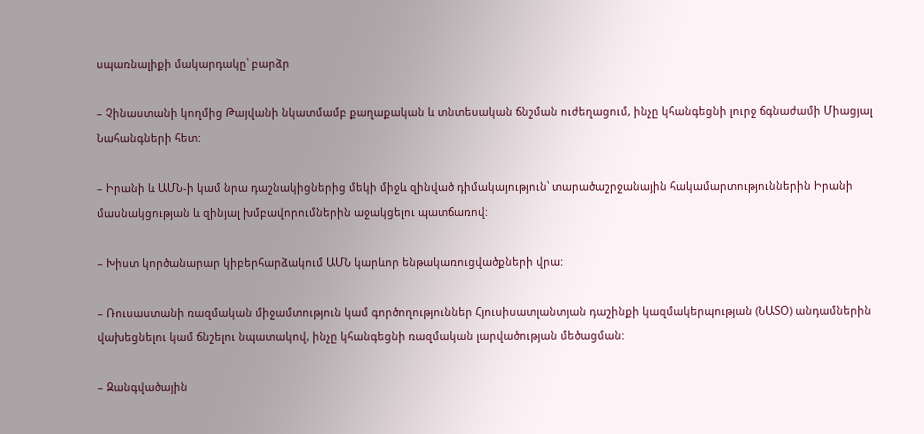սպառնալիքի մակարդակը՝ բարձր

– Չինաստանի կողմից Թայվանի նկատմամբ քաղաքական և տնտեսական ճնշման ուժեղացում, ինչը կհանգեցնի լուրջ ճգնաժամի Միացյալ Նահանգների հետ:

– Իրանի և ԱՄՆ-ի կամ նրա դաշնակիցներից մեկի միջև զինված դիմակայություն՝ տարածաշրջանային հակամարտություններին Իրանի մասնակցության և զինյալ խմբավորումներին աջակցելու պատճառով:

– Խիստ կործանարար կիբերհարձակում ԱՄՆ կարևոր ենթակառուցվածքների վրա:

– Ռուսաստանի ռազմական միջամտություն կամ գործողություններ Հյուսիսատլանտյան դաշինքի կազմակերպության (ՆԱՏՕ) անդամներին վախեցնելու կամ ճնշելու նպատակով, ինչը կհանգեցնի ռազմական լարվածության մեծացման:

– Զանգվածային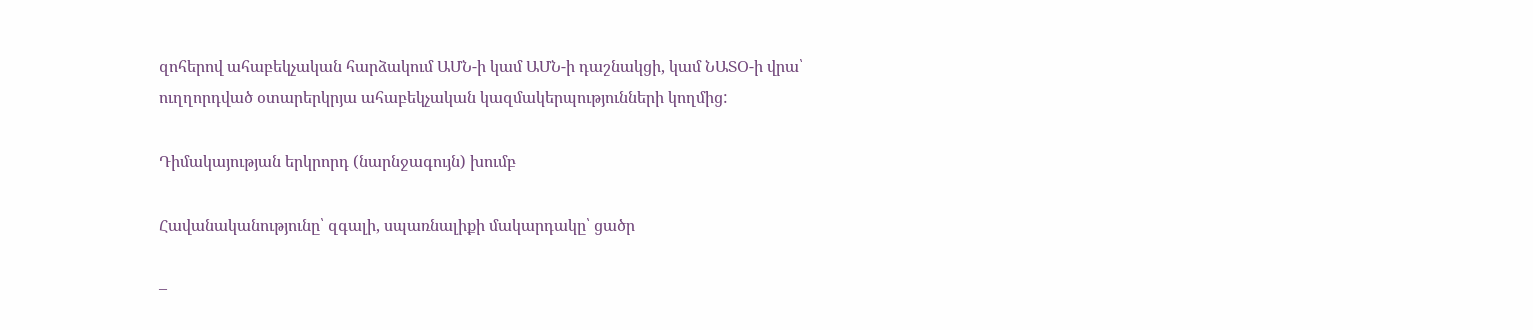զոհերով ահաբեկչական հարձակում ԱՄՆ-ի կամ ԱՄՆ-ի դաշնակցի, կամ ՆԱՏՕ-ի վրա՝ ուղղորդված օտարերկրյա ահաբեկչական կազմակերպությունների կողմից:

Դիմակայության երկրորդ (նարնջագույն) խումբ

Հավանականությունը՝ զգալի, սպառնալիքի մակարդակը՝ ցածր

–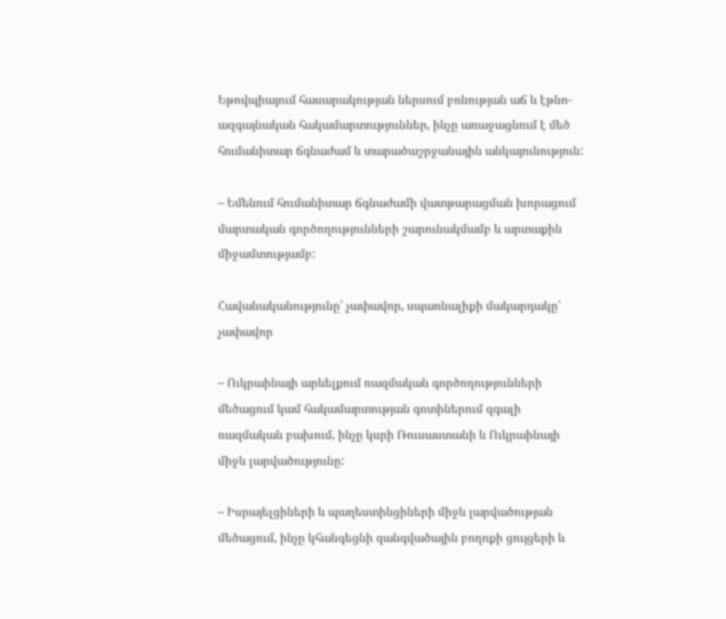Եթովպիայում հասարակության ներսում բռնության աճ և էթնո-ազգայնական հակամարտություններ, ինչը առաջացնում է մեծ հումանիտար ճգնաժամ և տարածաշրջանային անկայունություն:

– Եմենում հումանիտար ճգնաժամի վատթարացման խորացում մարտական գործողությունների շարունակմամբ և արտաքին միջամտությամբ:

Հավանականությունը՝ չափավոր, սպառնալիքի մակարդակը՝ չափավոր

– Ուկրաինայի արևելքում ռազմական գործողությունների մեծացում կամ հակամարտության գոտիներում զգալի ռազմական բախում, ինչը կսրի Ռուսաստանի և Ուկրաինայի միջև լարվածությունը:

– Իսրայելցիների և պաղեստինցիների միջև լարվածության մեծացում, ինչը կհանգեցնի զանգվածային բողոքի ցույցերի և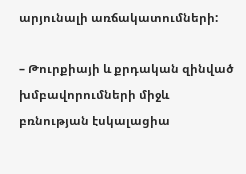արյունալի առճակատումների:

– Թուրքիայի և քրդական զինված խմբավորումների միջև բռնության էսկալացիա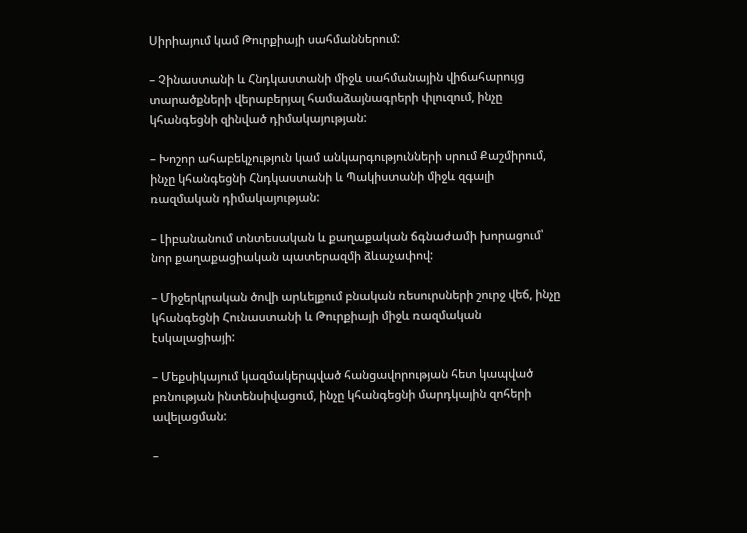Սիրիայում կամ Թուրքիայի սահմաններում:

– Չինաստանի և Հնդկաստանի միջև սահմանային վիճահարույց տարածքների վերաբերյալ համաձայնագրերի փլուզում, ինչը կհանգեցնի զինված դիմակայության:

– Խոշոր ահաբեկչություն կամ անկարգությունների սրում Քաշմիրում, ինչը կհանգեցնի Հնդկաստանի և Պակիստանի միջև զգալի ռազմական դիմակայության:

– Լիբանանում տնտեսական և քաղաքական ճգնաժամի խորացում՝ նոր քաղաքացիական պատերազմի ձևաչափով:

– Միջերկրական ծովի արևելքում բնական ռեսուրսների շուրջ վեճ, ինչը կհանգեցնի Հունաստանի և Թուրքիայի միջև ռազմական էսկալացիայի:

– Մեքսիկայում կազմակերպված հանցավորության հետ կապված բռնության ինտենսիվացում, ինչը կհանգեցնի մարդկային զոհերի ավելացման:

–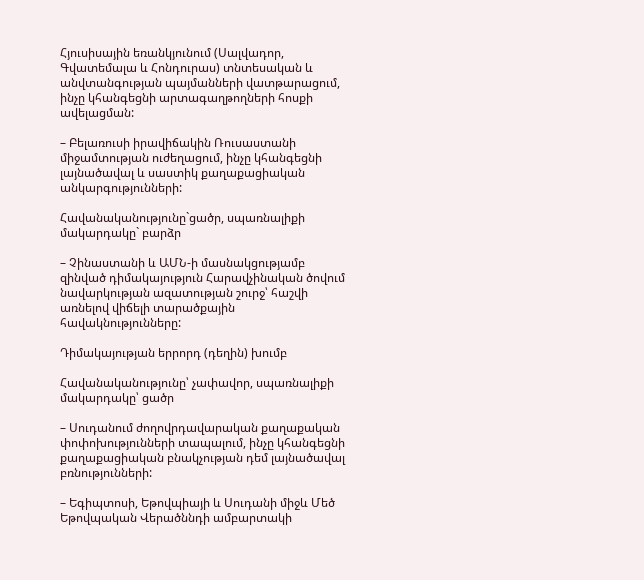Հյուսիսային եռանկյունում (Սալվադոր, Գվատեմալա և Հոնդուրաս) տնտեսական և անվտանգության պայմանների վատթարացում, ինչը կհանգեցնի արտագաղթողների հոսքի ավելացման:

– Բելառուսի իրավիճակին Ռուսաստանի միջամտության ուժեղացում, ինչը կհանգեցնի լայնածավալ և սաստիկ քաղաքացիական անկարգությունների:

Հավանականությունը`ցածր, սպառնալիքի մակարդակը` բարձր

– Չինաստանի և ԱՄՆ-ի մասնակցությամբ զինված դիմակայություն Հարավչինական ծովում նավարկության ազատության շուրջ՝ հաշվի առնելով վիճելի տարածքային հավակնությունները:

Դիմակայության երրորդ (դեղին) խումբ

Հավանականությունը՝ չափավոր, սպառնալիքի մակարդակը՝ ցածր

– Սուդանում ժողովրդավարական քաղաքական փոփոխությունների տապալում, ինչը կհանգեցնի քաղաքացիական բնակչության դեմ լայնածավալ բռնությունների:

– Եգիպտոսի, Եթովպիայի և Սուդանի միջև Մեծ Եթովպական Վերածննդի ամբարտակի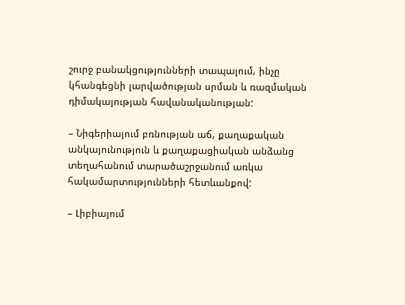շուրջ բանակցությունների տապալում, ինչը կհանգեցնի լարվածության սրման և ռազմական դիմակայության հավանականության:

– Նիգերիայում բռնության աճ, քաղաքական անկայունություն և քաղաքացիական անձանց տեղահանում տարածաշրջանում առկա հակամարտությունների հետևանքով:

– Լիբիայում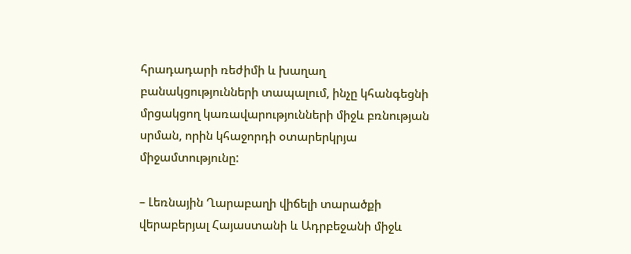հրադադարի ռեժիմի և խաղաղ բանակցությունների տապալում, ինչը կհանգեցնի մրցակցող կառավարությունների միջև բռնության սրման, որին կհաջորդի օտարերկրյա միջամտությունը:

– Լեռնային Ղարաբաղի վիճելի տարածքի վերաբերյալ Հայաստանի և Ադրբեջանի միջև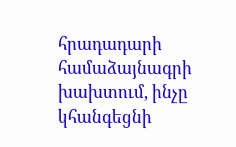հրադադարի համաձայնագրի խախտում, ինչը կհանգեցնի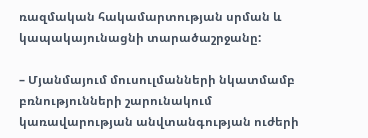ռազմական հակամարտության սրման և կապակայունացնի տարածաշրջանը:

– Մյանմայում մուսուլմանների նկատմամբ բռնությունների շարունակում կառավարության անվտանգության ուժերի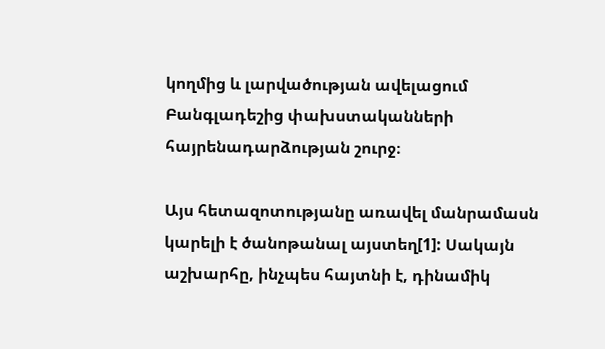կողմից և լարվածության ավելացում Բանգլադեշից փախստականների հայրենադարձության շուրջ։

Այս հետազոտությանը առավել մանրամասն կարելի է ծանոթանալ այստեղ[1]: Սակայն աշխարհը, ինչպես հայտնի է, դինամիկ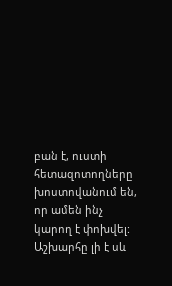բան է, ուստի հետազոտողները խոստովանում են, որ ամեն ինչ կարող է փոխվել: Աշխարհը լի է սև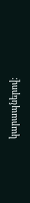կարապներով: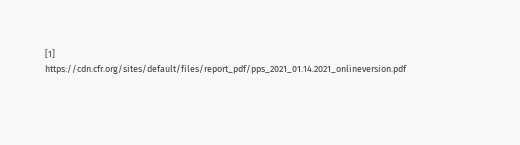[1] https://cdn.cfr.org/sites/default/files/report_pdf/pps_2021_01.14.2021_onlineversion.pdf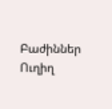Բաժիններ
Ուղիղ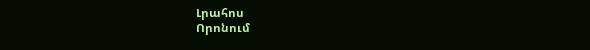Լրահոս
Որոնում